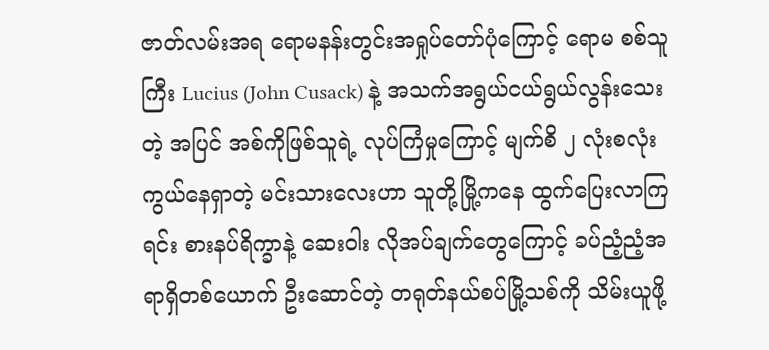ဇာတ်လမ်းအရ ရောမနန်းတွင်းအရှုပ်တော်ပုံကြောင့် ရောမ စစ်သူကြီး Lucius (John Cusack) နဲ့ အသက်အရွယ်ငယ်ရွယ်လွန်းသေးတဲ့ အပြင် အစ်ကိုဖြစ်သူရဲ့ လုပ်ကြံမှုကြောင့် မျက်စိ ၂ လုံးစလုံး ကွယ်နေရှာတဲ့ မင်းသားလေးဟာ သူတို့မြို့ကနေ ထွက်ပြေးလာကြရင်း စားနပ်ရိက္ခာနဲ့ ဆေးဝါး လိုအပ်ချက်တွေကြောင့် ခပ်ညံ့ညံ့အရာရှိတစ်ယောက် ဦးဆောင်တဲ့ တရုတ်နယ်စပ်မြို့သစ်ကို သိမ်းယူဖို့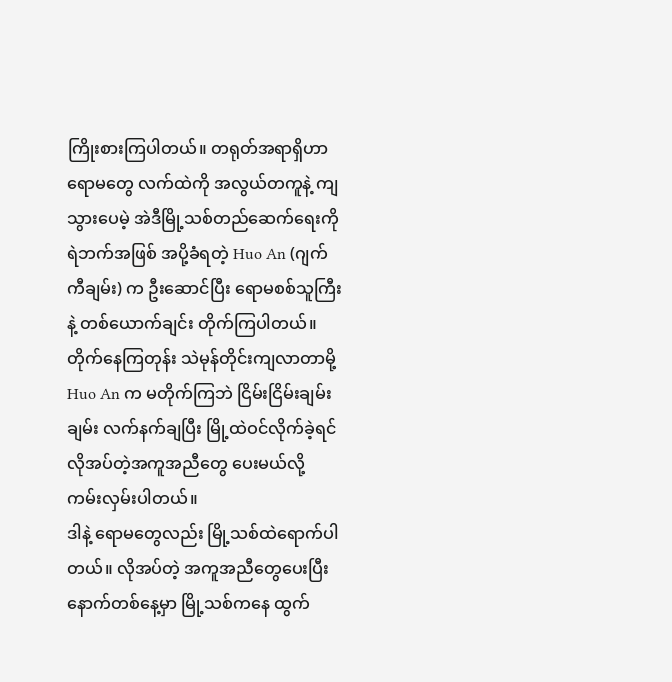ကြိုးစားကြပါတယ်။ တရုတ်အရာရှိဟာ ရောမတွေ လက်ထဲကို အလွယ်တကူနဲ့ ကျသွားပေမဲ့ အဲဒီမြို့သစ်တည်ဆေက်ရေးကို ရဲဘက်အဖြစ် အပို့ခံရတဲ့ Huo An (ဂျက်ကီချမ်း) က ဦးဆောင်ပြီး ရောမစစ်သူကြီးနဲ့ တစ်ယောက်ချင်း တိုက်ကြပါတယ်။ တိုက်နေကြတုန်း သဲမုန်တိုင်းကျလာတာမို့ Huo An က မတိုက်ကြဘဲ ငြိမ်းငြိမ်းချမ်းချမ်း လက်နက်ချပြီး မြို့ထဲဝင်လိုက်ခဲ့ရင် လိုအပ်တဲ့အကူအညီတွေ ပေးမယ်လို့ ကမ်းလှမ်းပါတယ်။
ဒါနဲ့ ရောမတွေလည်း မြို့သစ်ထဲရောက်ပါတယ်။ လိုအပ်တဲ့ အကူအညီတွေပေးပြီး နောက်တစ်နေ့မှာ မြို့သစ်ကနေ ထွက်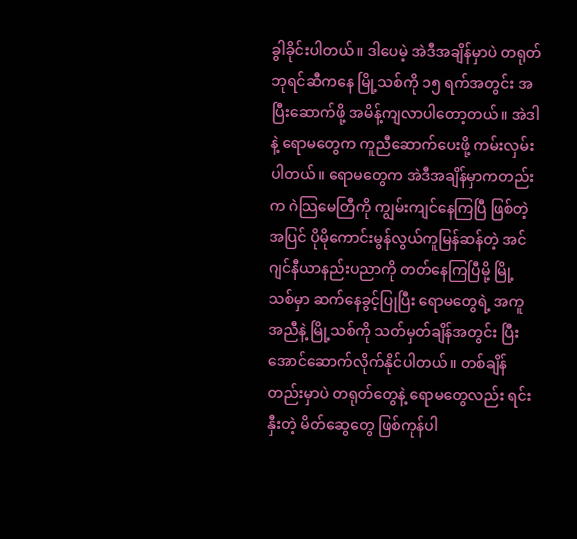ခွါခိုင်းပါတယ်။ ဒါပေမဲ့ အဲဒီအချိန်မှာပဲ တရုတ်ဘုရင်ဆီကနေ မြို့သစ်ကို ၁၅ ရက်အတွင်း အပြီးဆောက်ဖို့ အမိန့်ကျလာပါတော့တယ်။ အဲဒါနဲ့ ရောမတွေက ကူညီဆောက်ပေးဖို့ ကမ်းလှမ်းပါတယ်။ ရောမတွေက အဲဒီအချိန်မှာကတည်းက ဂဲသြမေတြီကို ကျွမ်းကျင်နေကြပြီ ဖြစ်တဲ့အပြင် ပိုမိုကောင်းမွန်လွယ်ကူမြန်ဆန်တဲ့ အင်ဂျင်နီယာနည်းပညာကို တတ်နေကြပြီမို့ မြို့သစ်မှာ ဆက်နေခွင့်ပြုပြီး ရောမတွေရဲ့ အကူအညီနဲ့ မြို့သစ်ကို သတ်မှတ်ချိန်အတွင်း ပြီးအောင်ဆောက်လိုက်နိုင်ပါတယ်။ တစ်ချိန်တည်းမှာပဲ တရုတ်တွေနဲ့ ရောမတွေလည်း ရင်းနှီးတဲ့ မိတ်ဆွေတွေ ဖြစ်ကုန်ပါ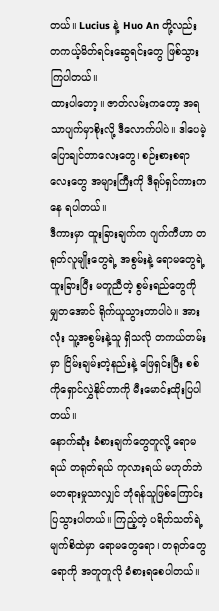တယ်။ Lucius နဲ့ Huo An တို့လည်း တကယ့်မိတ်ရင်းဆွေရင်းတွေ ဖြစ်သွားကြပါတယ်။
ထားပါတော့။ ဇာတ်လမ်းကတော့ အရသာပျက်မှာစိုးလို့ ဒီလောက်ပါပဲ။ ဒါပေမဲ့ ပြောချင်တာလေးတွေ၊ စဉ်းစားစရာလေးတွေ အများကြီးကို ဒီရုပ်ရှင်ကားကနေ ရပါတယ်။
ဒီကားမှာ ထူးခြားချက်က ဂျက်ကီဟာ တရုတ်လူမျိုးတွေရဲ့ အစွမ်းနဲ့ ရောမတွေရဲ့ ထူးခြားပြီး မတူညီတဲ့ စွမ်းရည်တွေကို မျှတအောင် ရိုက်ယူသွားတာပါပဲ။ အားလုံး သူ့အစွမ်းနဲ့သူ ရှိသလို တကယ်တမ်းမှာ ငြိမ်းချမ်းတဲ့နည်းနဲ့ ဖြေရှင်းပြီး စစ်ကိုရှောင်လွှဲနိုင်တာကို မီးမောင်းထိုးပြပါတယ်။
နောက်ဆုံး ခံစားချက်တွေတူလို့ ရောမရယ် တရုတ်ရယ် ကုလားရယ် မဟုတ်ဘဲ မတရားမှုသာလျှင် ဘုံရန်သူဖြစ်ကြောင်း ပြသွားပါတယ်။ ကြည့်တဲ့ ပရိတ်သတ်ရဲ့ မျက်စိထဲမှာ ရောမတွေရော၊ တရုတ်တွေရောကို အတူတူလို ခံစားရစေပါတယ်။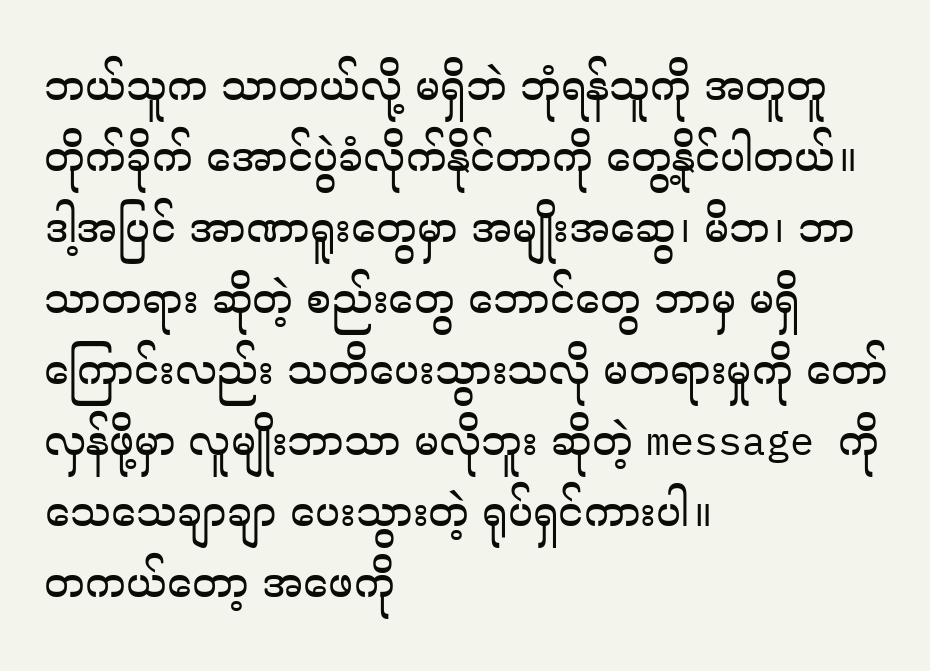ဘယ်သူက သာတယ်လို့ မရှိဘဲ ဘုံရန်သူကို အတူတူတိုက်ခိုက် အောင်ပွဲခံလိုက်နိုင်တာကို တွေ့နိုင်ပါတယ်။ ဒါ့အပြင် အာဏာရူးတွေမှာ အမျိုးအဆွေ၊ မိဘ၊ ဘာသာတရား ဆိုတဲ့ စည်းတွေ ဘောင်တွေ ဘာမှ မရှိကြောင်းလည်း သတိပေးသွားသလို မတရားမှုကို တော်လှန်ဖို့မှာ လူမျိုးဘာသာ မလိုဘူး ဆိုတဲ့ message ကို သေသေချာချာ ပေးသွားတဲ့ ရုပ်ရှင်ကားပါ။
တကယ်တော့ အဖေကို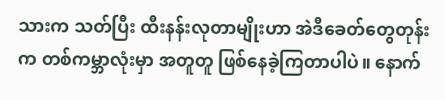သားက သတ်ပြီး ထီးနန်းလုတာမျိုးဟာ အဲဒီခေတ်တွေတုန်းက တစ်ကမ္ဘာလုံးမှာ အတူတူ ဖြစ်နေခဲ့ကြတာပါပဲ။ နောက်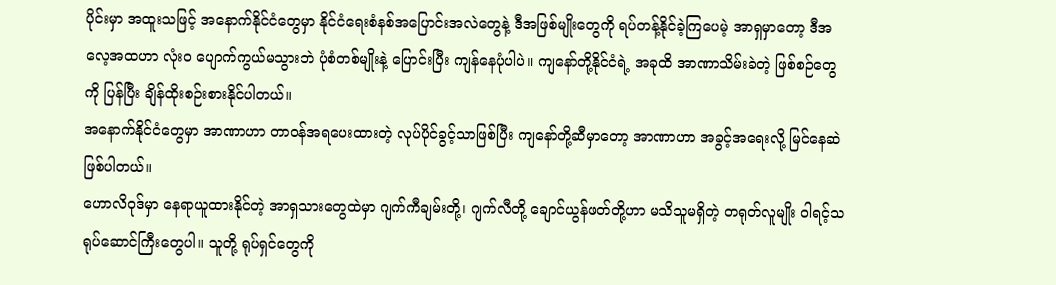ပိုင်းမှာ အထူးသဖြင့် အနောက်နိုင်ငံတွေမှာ နိုင်ငံရေးစံနစ်အပြောင်းအလဲတွေနဲ့ ဒီအဖြစ်မျိုးတွေကို ရပ်တန့်နိုင်ခဲ့ကြပေမဲ့ အာရှမှာတော့ ဒီအလေ့အထဟာ လုံးဝ ပျောက်ကွယ်မသွားဘဲ ပုံစံတစ်မျိုးနဲ့ ပြောင်းပြီး ကျန်နေပုံပါပဲ။ ကျနော်တို့နိုင်ငံရဲ့ အခုထိ အာဏာသိမ်းခဲတဲ့ ဖြစ်စဉ်တွေကို ပြန်ပြီး ချိန်ထိုးစဉ်းစားနိုင်ပါတယ်။
အနောက်နိုင်ငံတွေမှာ အာဏာဟာ တာဝန်အရပေးထားတဲ့ လုပ်ပိုင်ခွင့်သာဖြစ်ပြီး ကျနော်တို့ဆီမှာတော့ အာဏာဟာ အခွင့်အရေးလို့ မြင်နေဆဲဖြစ်ပါတယ်။
ဟောလိဝုဒ်မှာ နေရာယူထားနိုင်တဲ့ အာရှသားတွေထဲမှာ ဂျက်ကီချမ်းတို့၊ ဂျက်လီတို့ ချောင်ယွန်ဖတ်တို့ဟာ မသိသူမရှိတဲ့ တရုတ်လူမျိုး ဝါရင့်သရုပ်ဆောင်ကြီးတွေပါ။ သူတို့ ရုပ်ရှင်တွေကို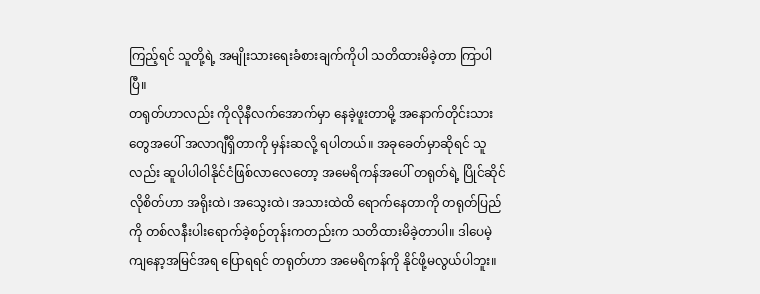ကြည့်ရင် သူတို့ရဲ့ အမျိုးသားရေးခံစားချက်ကိုပါ သတိထားမိခဲ့တာ ကြာပါပြီ။
တရုတ်ဟာလည်း ကိုလိုနီလက်အောက်မှာ နေခဲ့ဖူးတာမို့ အနောက်တိုင်းသားတွေအပေါ် အလာဂျီရှိတာကို မှန်းဆလို့ ရပါတယ်။ အခုခေတ်မှာဆိုရင် သူလည်း ဆူပါပါဝါနိုင်ငံဖြစ်လာလေတော့ အမေရိကန်အပေါ် တရုတ်ရဲ့ ပြိုင်ဆိုင်လိုစိတ်ဟာ အရိုးထဲ၊ အသွေးထဲ၊ အသားထဲထိ ရောက်နေတာကို တရုတ်ပြည်ကို တစ်လနီးပါးရောက်ခဲ့စဉ်တုန်းကတည်းက သတိထားမိခဲ့တာပါ။ ဒါပေမဲ့ ကျနော့အမြင်အရ ပြောရရင် တရုတ်ဟာ အမေရိကန်ကို နိုင်ဖို့မလွယ်ပါဘူး။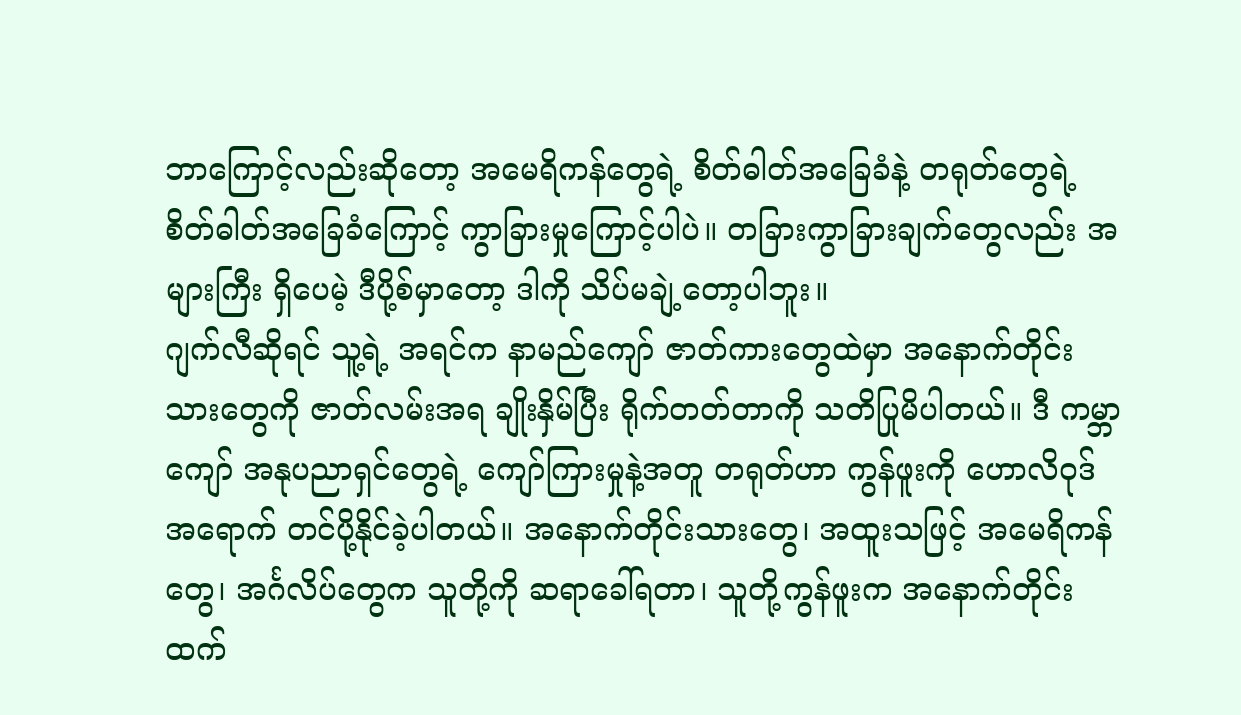ဘာကြောင့်လည်းဆိုတော့ အမေရိကန်တွေရဲ့ စိတ်ဓါတ်အခြေခံနဲ့ တရုတ်တွေရဲ့ စိတ်ဓါတ်အခြေခံကြောင့် ကွာခြားမှုကြောင့်ပါပဲ။ တခြားကွာခြားချက်တွေလည်း အများကြီး ရှိပေမဲ့ ဒီပို့စ်မှာတော့ ဒါကို သိပ်မချဲ့တော့ပါဘူး။
ဂျက်လီဆိုရင် သူ့ရဲ့ အရင်က နာမည်ကျော် ဇာတ်ကားတွေထဲမှာ အနောက်တိုင်းသားတွေကို ဇာတ်လမ်းအရ ချိုးနှိမ်ပြီး ရိုက်တတ်တာကို သတိပြုမိပါတယ်။ ဒီ ကမ္ဘာကျော် အနုပညာရှင်တွေရဲ့ ကျော်ကြားမှုနဲ့အတူ တရုတ်ဟာ ကွန်ဖူးကို ဟောလိဝုဒ်အရောက် တင်ပို့နိုင်ခဲ့ပါတယ်။ အနောက်တိုင်းသားတွေ၊ အထူးသဖြင့် အမေရိကန်တွေ၊ အင်္ဂလိပ်တွေက သူတို့ကို ဆရာခေါ်ရတာ၊ သူတို့ကွန်ဖူးက အနောက်တိုင်းထက်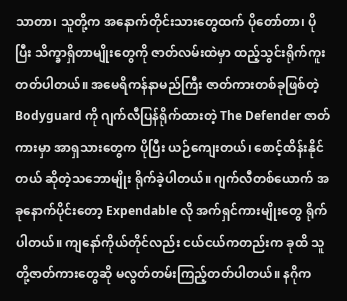သာတာ၊ သူတို့က အနောက်တိုင်းသားတွေထက် ပိုတော်တာ၊ ပိုပြီး သိက္ခာရှိတာမျိုးတွေကို ဇာတ်လမ်းထဲမှာ ထည့်သွင်းရိုက်ကူးတတ်ပါတယ်။ အမေရိကန်နာမည်ကြီး ဇာတ်ကားတစ်ခုဖြစ်တဲ့ Bodyguard ကို ဂျက်လီပြန်ရိုက်ထားတဲ့ The Defender ဇာတ်ကားမှာ အာရှသားတွေက ပိုပြီး ယဉ်ကျေးတယ်၊ စောင့်ထိန်းနိုင်တယ် ဆိုတဲ့သဘောမျိုး ရိုက်ခဲ့ပါတယ်။ ဂျက်လီတစ်ယောက် အခုနောက်ပိုင်းတော့ Expendable လို အက်ရှင်ကားမျိုးတွေ ရိုက်ပါတယ်။ ကျနော်ကိုယ်တိုင်လည်း ငယ်ငယ်ကတည်းက ခုထိ သူတို့ဇာတ်ကားတွေဆို မလွတ်တမ်းကြည့်တတ်ပါတယ်။ နဂိုက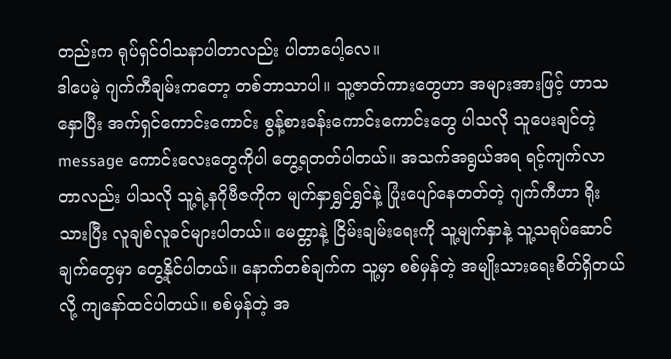တည်းက ရုပ်ရှင်ဝါသနာပါတာလည်း ပါတာပေါ့လေ။
ဒါပေမဲ့ ဂျက်ကီချမ်းကတော့ တစ်ဘာသာပါ။ သူ့ဇာတ်ကားတွေဟာ အများအားဖြင့် ဟာသနှောပြီး အက်ရှင်ကောင်းကောင်း စွန့်စားခန်းကောင်းကောင်းတွေ ပါသလို သူပေးချင်တဲ့ message ကောင်းလေးတွေကိုပါ တွေ့ရတတ်ပါတယ်။ အသက်အရွယ်အရ ရင့်ကျက်လာတာလည်း ပါသလို သူ့ရဲ့နဂိုဗီဇကိုက မျက်နှာရွှင်ရွှင်နဲ့ ပြုံးပျော်နေတတ်တဲ့ ဂျက်ကီဟာ ရိုးသားပြီး လူချစ်လူခင်များပါတယ်။ မေတ္တာနဲ့ ငြိမ်းချမ်းရေးကို သူ့မျက်နှာနဲ့ သူ့သရုပ်ဆောင်ချက်တွေမှာ တွေ့နိုင်ပါတယ်။ နောက်တစ်ချက်က သူ့မှာ စစ်မှန်တဲ့ အမျိုးသားရေးစိတ်ရှိတယ်လို့ ကျနော်ထင်ပါတယ်။ စစ်မှန်တဲ့ အ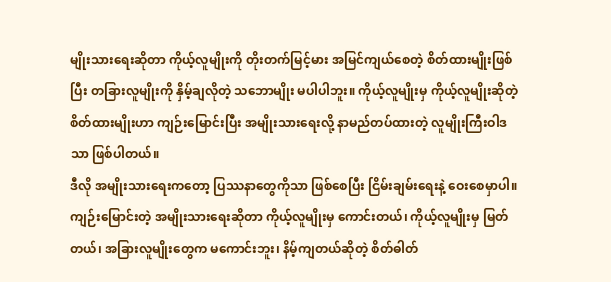မျိုးသားရေးဆိုတာ ကိုယ့်လူမျိုးကို တိုးတက်မြင့်မား အမြင်ကျယ်စေတဲ့ စိတ်ထားမျိုးဖြစ်ပြီး တခြားလူမျိုးကို နှိမ့်ချလိုတဲ့ သဘောမျိုး မပါပါဘူး။ ကိုယ့်လူမျိုးမှ ကိုယ့်လူမျိုးဆိုတဲ့စိတ်ထားမျိုးဟာ ကျဉ်းမြောင်းပြီး အမျိုးသားရေးလို့ နာမည်တပ်ထားတဲ့ လူမျိုးကြီးဝါဒသာ ဖြစ်ပါတယ်။
ဒီလို အမျိုးသားရေးကတော့ ပြဿနာတွေကိုသာ ဖြစ်စေပြီး ငြိမ်းချမ်းရေးနဲ့ ဝေးစေမှာပါ။
ကျဉ်းမြောင်းတဲ့ အမျိုးသားရေးဆိုတာ ကိုယ့်လူမျိုးမှ ကောင်းတယ်၊ ကိုယ့်လူမျိုးမှ မြတ်တယ်၊ အခြားလူမျိုးတွေက မကောင်းဘူး၊ နိမ့်ကျတယ်ဆိုတဲ့ စိတ်ဓါတ်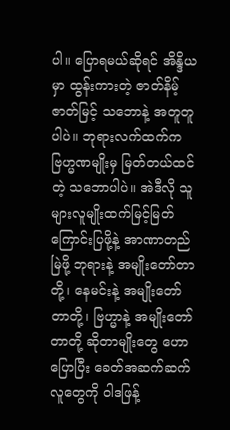ပါ။ ပြောရမယ်ဆိုရင် အိန္ဒိယမှာ ထွန်းကားတဲ့ ဇာတ်နိမ့်ဇာတ်မြင့် သဘောနဲ့ အတူတူပါပဲ။ ဘုရားလက်ထက်က ဗြဟ္မဏမျိုးမှ မြတ်တယ်ထင်တဲ့ သဘောပါပဲ။ အဲဒီလို သူများလူမျိုးထက်မြင့်မြတ်ကြောင်းပြဖို့နဲ့ အာဏာတည်မြဲဖို့ ဘုရားနဲ့ အမျိုးတော်တာတို့၊ နေမင်းနဲ့ အမျိုးတော်တာတို့၊ ဗြဟ္မာနဲ့ အမျိုးတော်တာတို့ ဆိုတာမျိုးတွေ ဟောပြောပြီး ခေတ်အဆက်ဆက် လူတွေကို ဝါဒဖြန့်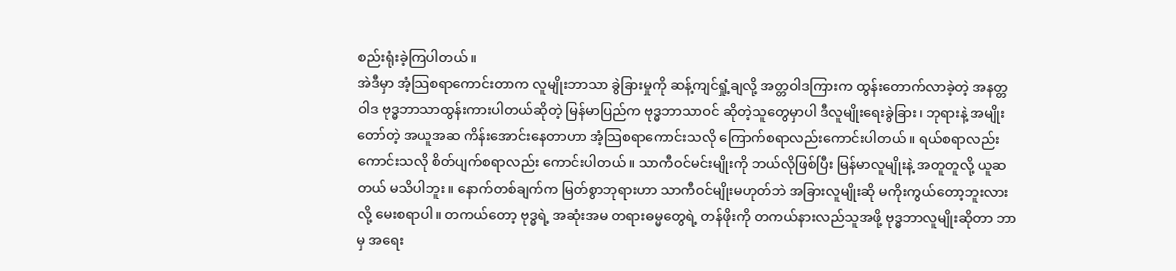စည်းရုံးခဲ့ကြပါတယ်။
အဲဒီမှာ အံ့သြစရာကောင်းတာက လူမျိုးဘာသာ ခွဲခြားမှုကို ဆန့်ကျင်ရှုံ့ချလို့ အတ္တဝါဒကြားက ထွန်းတောက်လာခဲ့တဲ့ အနတ္တဝါဒ ဗုဒ္ဓဘာသာထွန်းကားပါတယ်ဆိုတဲ့ မြန်မာပြည်က ဗုဒ္ဓဘာသာဝင် ဆိုတဲ့သူတွေမှာပါ ဒီလူမျိုးရေးခွဲခြား၊ ဘုရားနဲ့ အမျိုးတော်တဲ့ အယူအဆ ကိန်းအောင်းနေတာဟာ အံ့သြစရာကောင်းသလို ကြောက်စရာလည်းကောင်းပါတယ်။ ရယ်စရာလည်းကောင်းသလို စိတ်ပျက်စရာလည်း ကောင်းပါတယ်။ သာကီဝင်မင်းမျိုးကို ဘယ်လိုဖြစ်ပြီး မြန်မာလူမျိုးနဲ့ အတူတူလို့ ယူဆတယ် မသိပါဘူး။ နောက်တစ်ချက်က မြတ်စွာဘုရားဟာ သာကီဝင်မျိုးမဟုတ်ဘဲ အခြားလူမျိုးဆို မကိုးကွယ်တော့ဘူးလားလို့ မေးစရာပါ။ တကယ်တော့ ဗုဒ္ဓရဲ့ အဆုံးအမ တရားဓမ္မတွေရဲ့ တန်ဖိုးကို တကယ်နားလည်သူအဖို့ ဗုဒ္ဓဘာလူမျိုးဆိုတာ ဘာမှ အရေး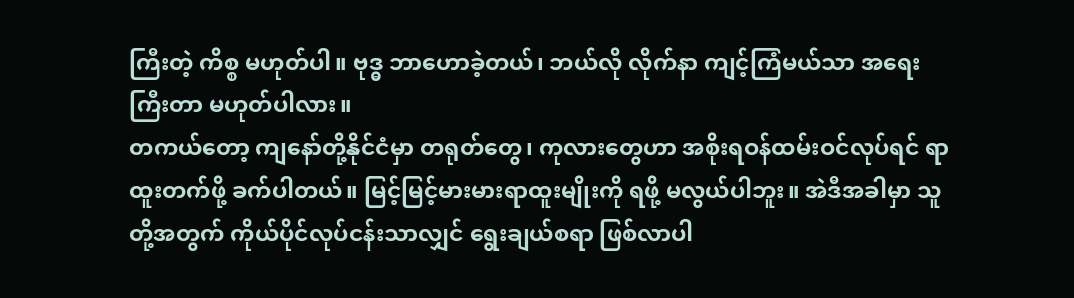ကြီးတဲ့ ကိစ္စ မဟုတ်ပါ။ ဗုဒ္ဓ ဘာဟောခဲ့တယ်၊ ဘယ်လို လိုက်နာ ကျင့်ကြံမယ်သာ အရေးကြီးတာ မဟုတ်ပါလား။
တကယ်တော့ ကျနော်တို့နိုင်ငံမှာ တရုတ်တွေ၊ ကုလားတွေဟာ အစိုးရဝန်ထမ်းဝင်လုပ်ရင် ရာထူးတက်ဖို့ ခက်ပါတယ်။ မြင့်မြင့်မားမားရာထူးမျိုးကို ရဖို့ မလွယ်ပါဘူး။ အဲဒီအခါမှာ သူတို့အတွက် ကိုယ်ပိုင်လုပ်ငန်းသာလျှင် ရွေးချယ်စရာ ဖြစ်လာပါ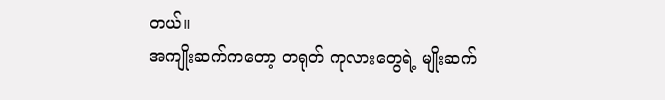တယ်။
အကျိုးဆက်ကတော့ တရုတ် ကုလားတွေရဲ့ မျိုးဆက်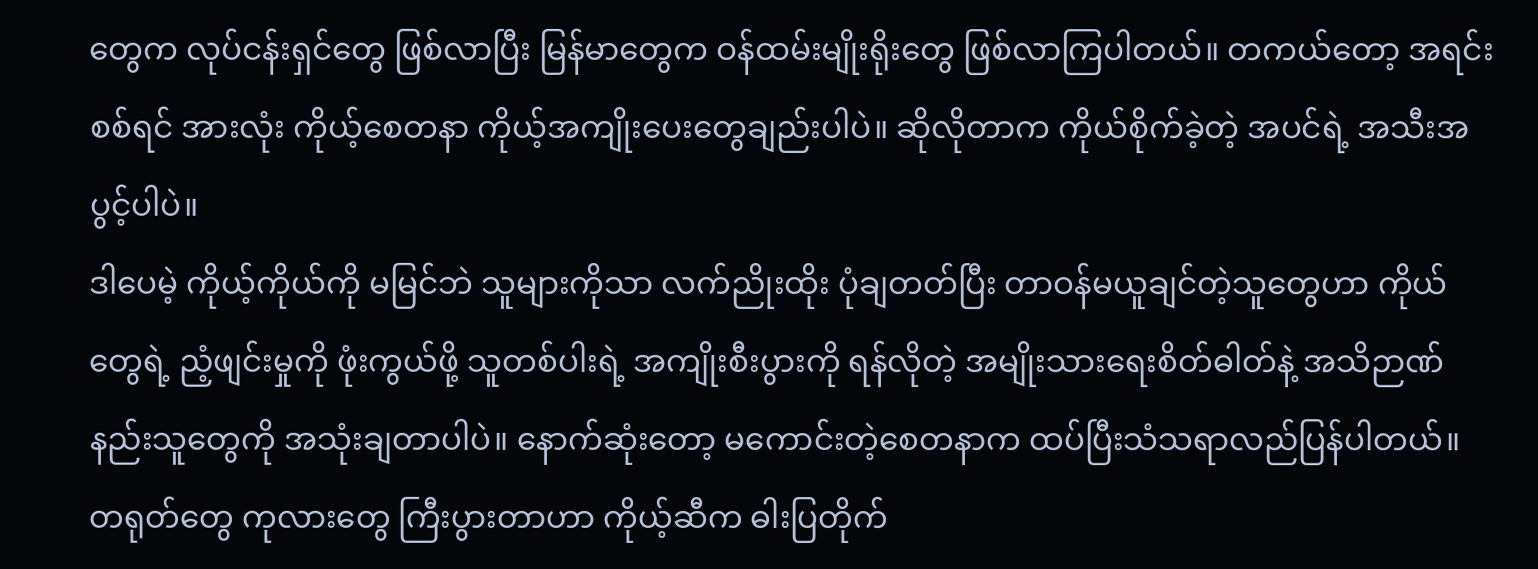တွေက လုပ်ငန်းရှင်တွေ ဖြစ်လာပြီး မြန်မာတွေက ဝန်ထမ်းမျိုးရိုးတွေ ဖြစ်လာကြပါတယ်။ တကယ်တော့ အရင်းစစ်ရင် အားလုံး ကိုယ့်စေတနာ ကိုယ့်အကျိုးပေးတွေချည်းပါပဲ။ ဆိုလိုတာက ကိုယ်စိုက်ခဲ့တဲ့ အပင်ရဲ့ အသီးအပွင့်ပါပဲ။
ဒါပေမဲ့ ကိုယ့်ကိုယ်ကို မမြင်ဘဲ သူများကိုသာ လက်ညိုးထိုး ပုံချတတ်ပြီး တာဝန်မယူချင်တဲ့သူတွေဟာ ကိုယ်တွေရဲ့ ညံ့ဖျင်းမှုကို ဖုံးကွယ်ဖို့ သူတစ်ပါးရဲ့ အကျိုးစီးပွားကို ရန်လိုတဲ့ အမျိုးသားရေးစိတ်ဓါတ်နဲ့ အသိဉာဏ်နည်းသူတွေကို အသုံးချတာပါပဲ။ နောက်ဆုံးတော့ မကောင်းတဲ့စေတနာက ထပ်ပြီးသံသရာလည်ပြန်ပါတယ်။ တရုတ်တွေ ကုလားတွေ ကြီးပွားတာဟာ ကိုယ့်ဆီက ဓါးပြတိုက်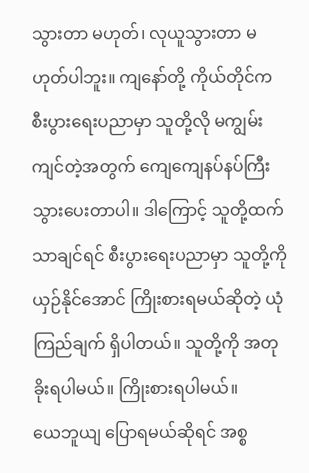သွားတာ မဟုတ်၊ လုယူသွားတာ မဟုတ်ပါဘူး။ ကျနော်တို့ ကိုယ်တိုင်က စီးပွားရေးပညာမှာ သူတို့လို မကျွမ်းကျင်တဲ့အတွက် ကျေကျေနပ်နပ်ကြီး သွားပေးတာပါ။ ဒါကြောင့် သူတို့ထက် သာချင်ရင် စီးပွားရေးပညာမှာ သူတို့ကို ယှဉ်နိုင်အောင် ကြိုးစားရမယ်ဆိုတဲ့ ယုံကြည်ချက် ရှိပါတယ်။ သူတို့ကို အတုခိုးရပါမယ်။ ကြိုးစားရပါမယ်။
ယေဘူယျ ပြောရမယ်ဆိုရင် အစ္စ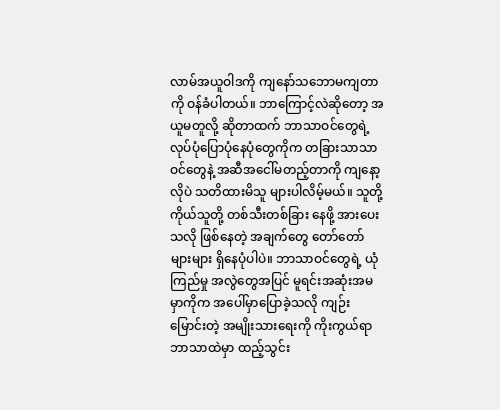လာမ်အယူဝါဒကို ကျနော်သဘောမကျတာကို ဝန်ခံပါတယ်။ ဘာကြောင့်လဲဆိုတော့ အယူမတူလို့ ဆိုတာထက် ဘာသာဝင်တွေရဲ့ လုပ်ပုံပြောပုံနေပုံတွေကိုက တခြားသာသာဝင်တွေနဲ့ အဆီအငေါ်မတည့်တာကို ကျနော့လိုပဲ သတိထားမိသူ များပါလိမ့်မယ်။ သူတို့ကိုယ်သူတို့ တစ်သီးတစ်ခြား နေဖို့ အားပေးသလို ဖြစ်နေတဲ့ အချက်တွေ တော်တော်များများ ရှိနေပုံပါပဲ။ ဘာသာဝင်တွေရဲ့ ယုံကြည်မှု အလွဲတွေအပြင် မူရင်းအဆုံးအမမှာကိုက အပေါ်မှာပြောခဲ့သလို ကျဉ်းမြောင်းတဲ့ အမျိုးသားရေးကို ကိုးကွယ်ရာဘာသာထဲမှာ ထည့်သွင်း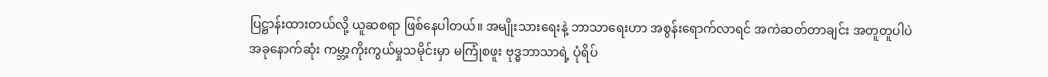ပြဋ္ဌာန်းထားတယ်လို့ ယူဆစရာ ဖြစ်နေပါတယ်။ အမျိုးသားရေးနဲ့ ဘာသာရေးဟာ အစွန်းရောက်လာရင် အကဲဆတ်တာချင်း အတူတူပါပဲ
အခုနောက်ဆုံး ကမ္ဘာ့ကိုးကွယ်မှုသမိုင်းမှာ မကြုံစဖူး ဗုဒ္ဓဘာသာရဲ့ ပုံရိပ်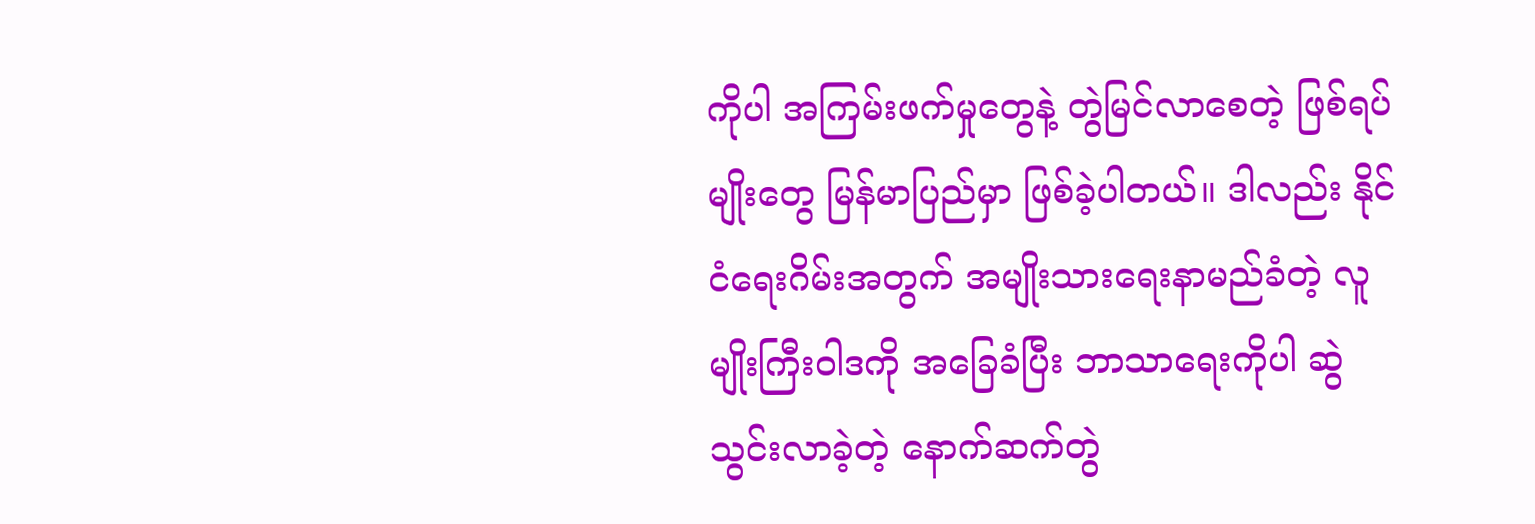ကိုပါ အကြမ်းဖက်မှုတွေနဲ့ တွဲမြင်လာစေတဲ့ ဖြစ်ရပ်မျိုးတွေ မြန်မာပြည်မှာ ဖြစ်ခဲ့ပါတယ်။ ဒါလည်း နိုင်ငံရေးဂိမ်းအတွက် အမျိုးသားရေးနာမည်ခံတဲ့ လူမျိုးကြီးဝါဒကို အခြေခံပြီး ဘာသာရေးကိုပါ ဆွဲသွင်းလာခဲ့တဲ့ နောက်ဆက်တွဲ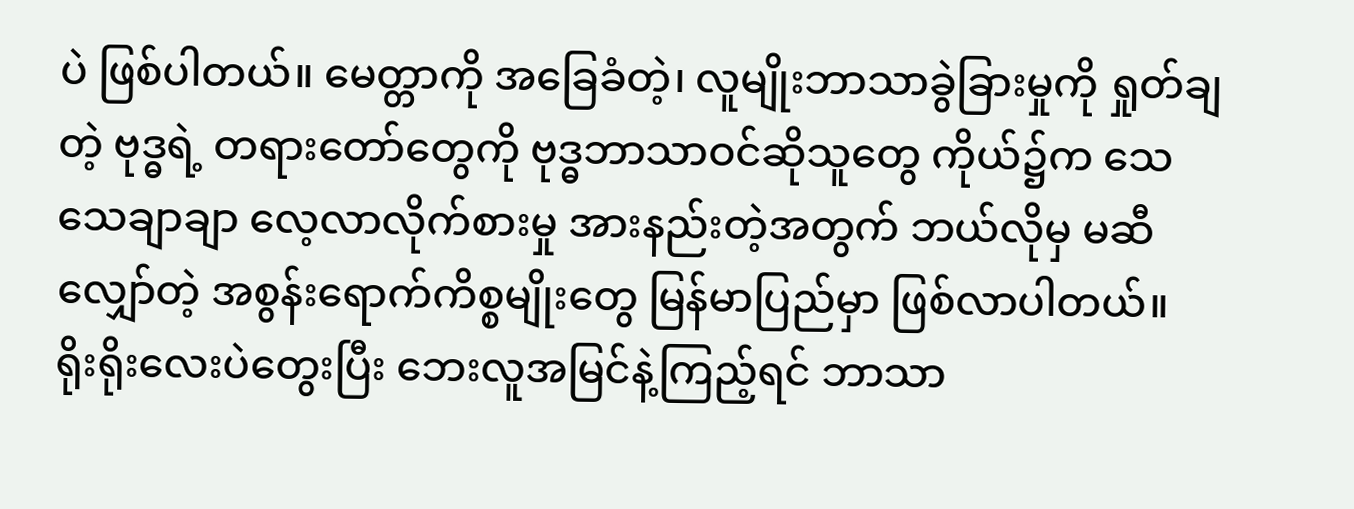ပဲ ဖြစ်ပါတယ်။ မေတ္တာကို အခြေခံတဲ့၊ လူမျိုးဘာသာခွဲခြားမှုကို ရှုတ်ချတဲ့ ဗုဒ္ဓရဲ့ တရားတော်တွေကို ဗုဒ္ဓဘာသာဝင်ဆိုသူတွေ ကိုယ်၌က သေသေချာချာ လေ့လာလိုက်စားမှု အားနည်းတဲ့အတွက် ဘယ်လိုမှ မဆီလျှော်တဲ့ အစွန်းရောက်ကိစ္စမျိုးတွေ မြန်မာပြည်မှာ ဖြစ်လာပါတယ်။
ရိုးရိုးလေးပဲတွေးပြီး ဘေးလူအမြင်နဲ့ကြည့်ရင် ဘာသာ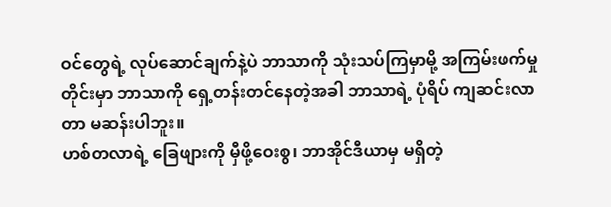ဝင်တွေရဲ့ လုပ်ဆောင်ချက်နဲ့ပဲ ဘာသာကို သုံးသပ်ကြမှာမို့ အကြမ်းဖက်မှုတိုင်းမှာ ဘာသာကို ရှေ့တန်းတင်နေတဲ့အခါ ဘာသာရဲ့ ပုံရိပ် ကျဆင်းလာတာ မဆန်းပါဘူး။
ဟစ်တလာရဲ့ ခြေဖျားကို မှီဖို့ဝေးစွ၊ ဘာအိုင်ဒီယာမှ မရှိတဲ့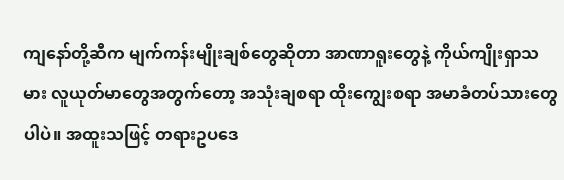ကျနော်တို့ဆီက မျက်ကန်းမျိုးချစ်တွေဆိုတာ အာဏာရူးတွေနဲ့ ကိုယ်ကျိုးရှာသမား လူယုတ်မာတွေအတွက်တော့ အသုံးချစရာ ထိုးကျွေးစရာ အမာခံတပ်သားတွေပါပဲ။ အထူးသဖြင့် တရားဥပဒေ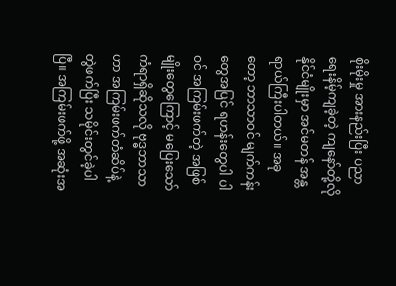စိုးမိုးမှု အားနည်းပြီး ပညာရေးနိမ့်ကျခဲ့တဲ့ ကျနော်တို့လို နိုင်ငံမျိုးမှာ အင်မတန် အန္တရာယ်ကြီးပါတယ်။ အခုတော့ ဘာသာဝင် မျက်ကန်းတွေအပြင် ရဟန်းတွေပါ ပါဝင် အကြမ်းဖက်တဲ့ အဖြစ်မျိုးတွေကြောင့် မပြေးသော် ကံရာရှိဆိုသလို ဗုဒ္ဓဘာသာဟာ အကြမ်းဖက်တံဆိပ်နဲ့ တွဲဖက်ပြီး သမိုင်းတွင်ခဲ့ပါပြီ။ အကြမ်းဖက်ဖို့ အဆုံးအ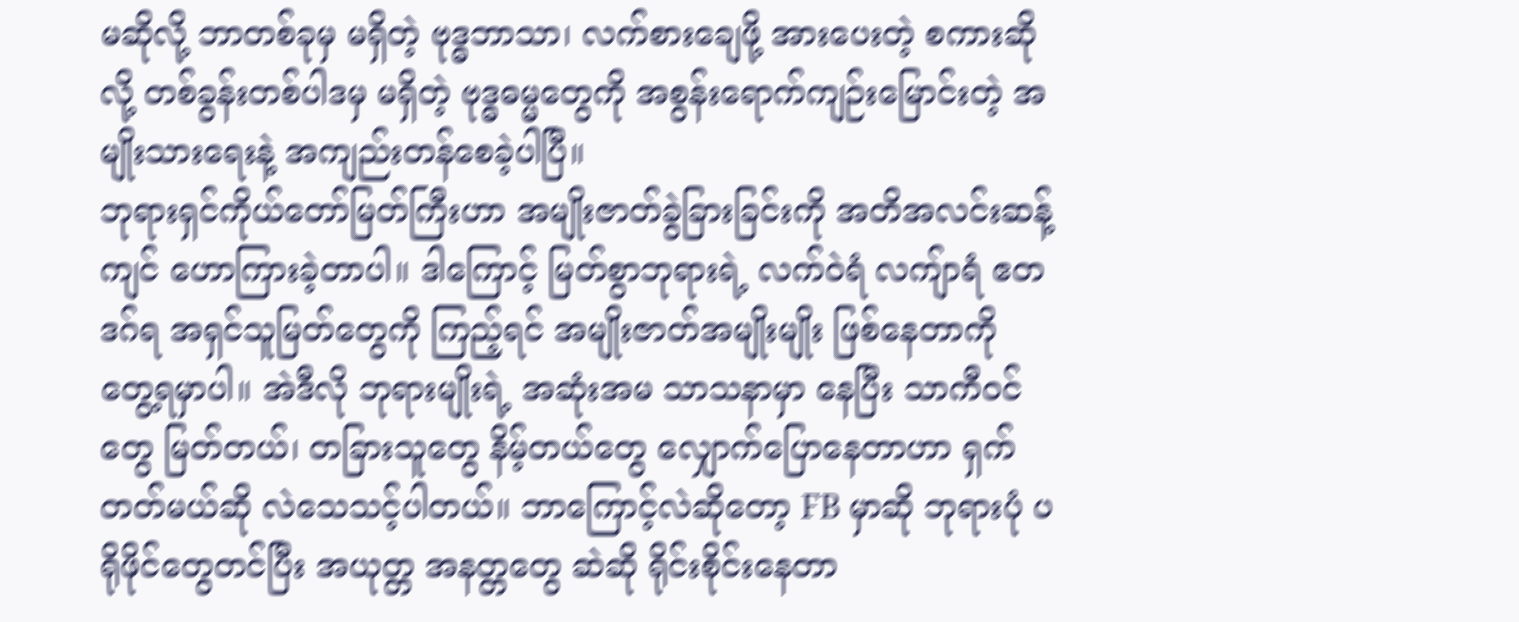မဆိုလို့ ဘာတစ်ခုမှ မရှိတဲ့ ဗုဒ္ဓဘာသာ၊ လက်စားချေဖို့ အားပေးတဲ့ စကားဆိုလို့ တစ်ခွန်းတစ်ပါဒမှ မရှိတဲ့ ဗုဒ္ဓဓမ္မတွေကို အစွန်းရောက်ကျဉ်းမြောင်းတဲ့ အမျိုးသားရေးနဲ့ အကျည်းတန်စေခဲ့ပါပြီ။
ဘုရားရှင်ကိုယ်တော်မြတ်ကြီးဟာ အမျိုးဇာတ်ခွဲခြားခြင်းကို အတိအလင်းဆန့်ကျင် ဟောကြားခဲ့တာပါ။ ဒါကြောင့် မြတ်စွာဘုရားရဲ့ လက်ဝဲရံ လကျ်ာရံ ဧတဒဂ်ရ အရှင်သူမြတ်တွေကို ကြည့်ရင် အမျိုးဇာတ်အမျိုးမျိုး ဖြစ်နေတာကို တွေ့ရမှာပါ။ အဲဒီလို ဘုရားမျိုးရဲ့ အဆုံးအမ သာသနာမှာ နေပြီး သာကီဝင်တွေ မြတ်တယ်၊ တခြားသူတွေ နိမ့်တယ်တွေ လျှောက်ပြောနေတာဟာ ရှက်တတ်မယ်ဆို လဲသေသင့်ပါတယ်။ ဘာကြောင့်လဲဆိုတော့ FB မှာဆို ဘုရားပုံ ပရိုဖိုင်တွေတင်ပြီး အယုတ္တ အနတ္တတွေ ဆဲဆို ရိုင်းစိုင်းနေတာ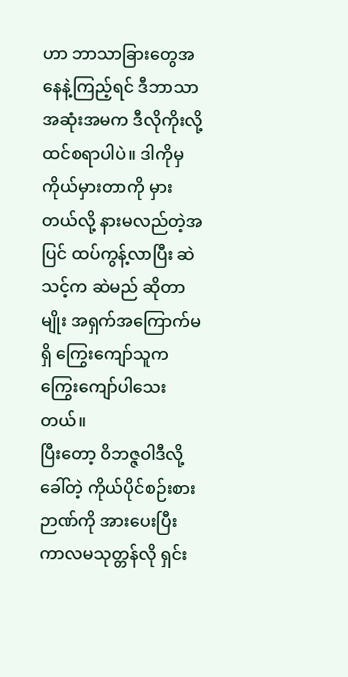ဟာ ဘာသာခြားတွေအနေနဲ့ကြည့်ရင် ဒီဘာသာအဆုံးအမက ဒီလိုကိုးလို့ ထင်စရာပါပဲ။ ဒါကိုမှ ကိုယ်မှားတာကို မှားတယ်လို့ နားမလည်တဲ့အပြင် ထပ်ကွန့်လာပြီး ဆဲသင့်က ဆဲမည် ဆိုတာမျိုး အရှက်အကြောက်မရှိ ကြွေးကျော်သူက ကြွေးကျော်ပါသေးတယ်။
ပြီးတော့ ဝိဘဇ္ဇဝါဒီလို့ခေါ်တဲ့ ကိုယ်ပိုင်စဉ်းစားဉာဏ်ကို အားပေးပြီး ကာလမသုတ္တန်လို ရှင်း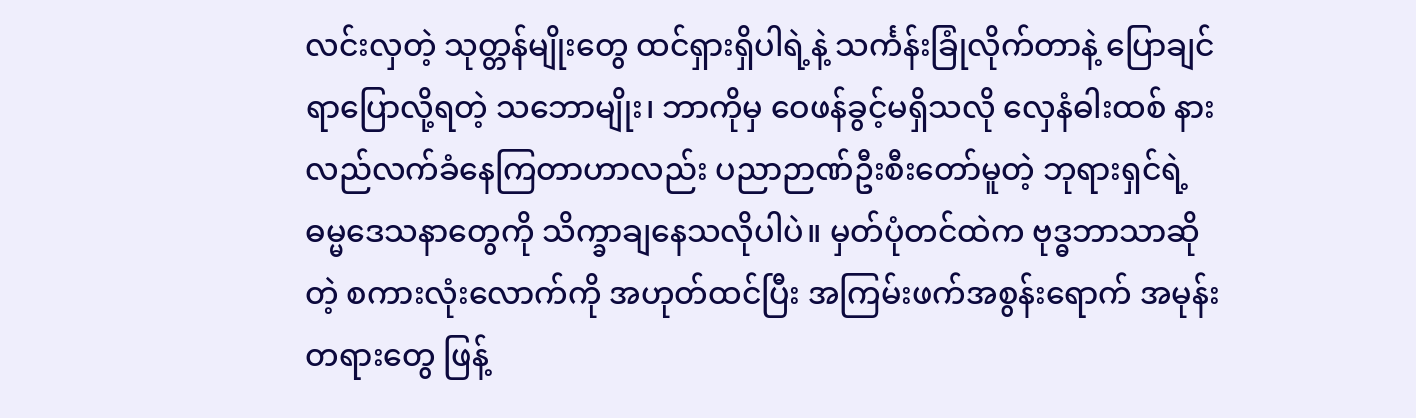လင်းလှတဲ့ သုတ္တန်မျိုးတွေ ထင်ရှားရှိပါရဲ့နဲ့ သင်္ကန်းခြုံလိုက်တာနဲ့ ပြောချင်ရာပြောလို့ရတဲ့ သဘောမျိုး၊ ဘာကိုမှ ဝေဖန်ခွင့်မရှိသလို လှေနံဓါးထစ် နားလည်လက်ခံနေကြတာဟာလည်း ပညာဉာဏ်ဦးစီးတော်မူတဲ့ ဘုရားရှင်ရဲ့ ဓမ္မဒေသနာတွေကို သိက္ခာချနေသလိုပါပဲ။ မှတ်ပုံတင်ထဲက ဗုဒ္ဓဘာသာဆိုတဲ့ စကားလုံးလောက်ကို အဟုတ်ထင်ပြီး အကြမ်းဖက်အစွန်းရောက် အမုန်းတရားတွေ ဖြန့်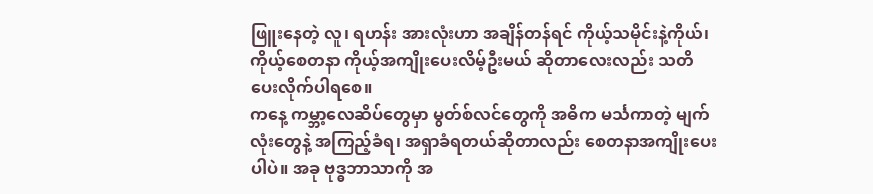ဖြူးနေတဲ့ လူ၊ ရဟန်း အားလုံးဟာ အချိန်တန်ရင် ကိုယ့်သမိုင်းနဲ့ကိုယ်၊ ကိုယ့်စေတနာ ကိုယ့်အကျိုးပေးလိမ့်ဦးမယ် ဆိုတာလေးလည်း သတိပေးလိုက်ပါရစေ။
ကနေ့ ကမ္ဘာ့လေဆိပ်တွေမှာ မွတ်စ်လင်တွေကို အဓိက မင်္သကာတဲ့ မျက်လုံးတွေနဲ့ အကြည့်ခံရ၊ အရှာခံရတယ်ဆိုတာလည်း စေတနာအကျိုးပေးပါပဲ။ အခု ဗုဒ္ဓဘာသာကို အ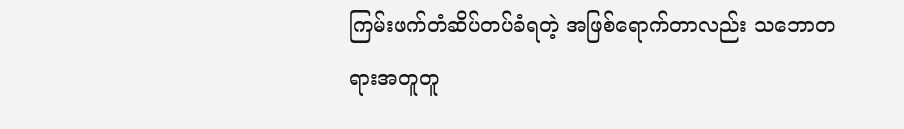ကြမ်းဖက်တံဆိပ်တပ်ခံရတဲ့ အဖြစ်ရောက်တာလည်း သဘောတရားအတူတူ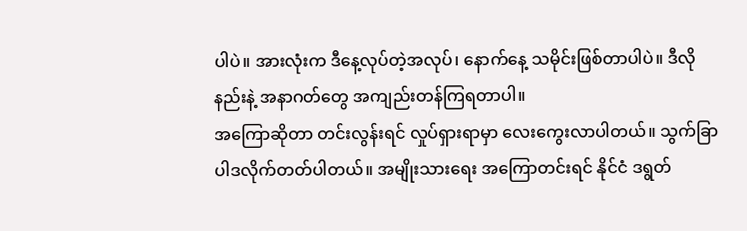ပါပဲ။ အားလုံးက ဒီနေ့လုပ်တဲ့အလုပ်၊ နောက်နေ့ သမိုင်းဖြစ်တာပါပဲ။ ဒီလိုနည်းနဲ့ အနာဂတ်တွေ အကျည်းတန်ကြရတာပါ။
အကြောဆိုတာ တင်းလွန်းရင် လှုပ်ရှားရာမှာ လေးကွေးလာပါတယ်။ သွက်ခြာပါဒလိုက်တတ်ပါတယ်။ အမျိုးသားရေး အကြောတင်းရင် နိုင်ငံ ဒရွတ်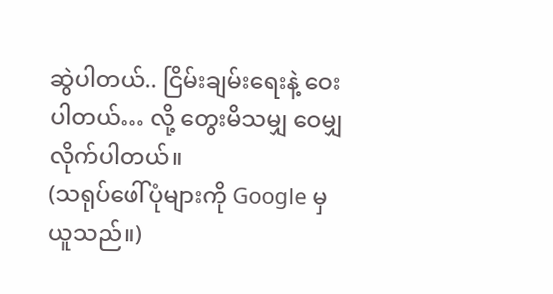ဆွဲပါတယ်.. ငြိမ်းချမ်းရေးနဲ့ ဝေးပါတယ်… လို့ တွေးမိသမျှ ဝေမျှလိုက်ပါတယ်။
(သရုပ်ဖေါ်ပုံများကို Google မှ ယူသည်။)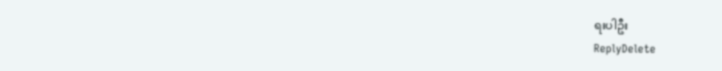ရးပါဦး
ReplyDelete